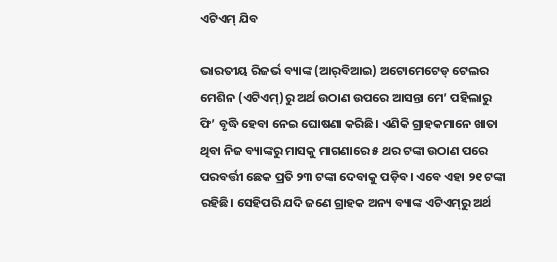ଏଟିଏମ୍‌ ଯିବ

ଭାରତୀୟ ରିଜର୍ଭ ବ୍ୟାଙ୍କ (ଆର୍‌ବିଆଇ) ଅଟୋମେଟେଡ୍‌ ଟେଲର ମେଶିନ (ଏଟିଏମ୍‌)ରୁ ଅର୍ଥ ଉଠାଣ ଉପରେ ଆସନ୍ତା ମେ’ ପହିଲାରୁ ଫି’ ବୃଦ୍ଧି ହେବା ନେଇ ଘୋଷଣା କରିଛି। ଏଣିକି ଗ୍ରାହକମାନେ ଖାତା ଥିବା ନିଜ ବ୍ୟାଙ୍କରୁ ମାସକୁ ମାଗଣାରେ ୫ ଥର ଟଙ୍କା ଉଠାଣ ପରେ ପରବର୍ତ୍ତୀ ଛେକ ପ୍ରତି ୨୩ ଟଙ୍କା ଦେବାକୁ ପଡ଼ିବ। ଏବେ ଏହା ୨୧ ଟଙ୍କା ରହିଛି। ସେହିପରି ଯଦି ଜଣେ ଗ୍ରାହକ ଅନ୍ୟ ବ୍ୟାଙ୍କ ଏଟିଏମ୍‌ରୁ ଅର୍ଥ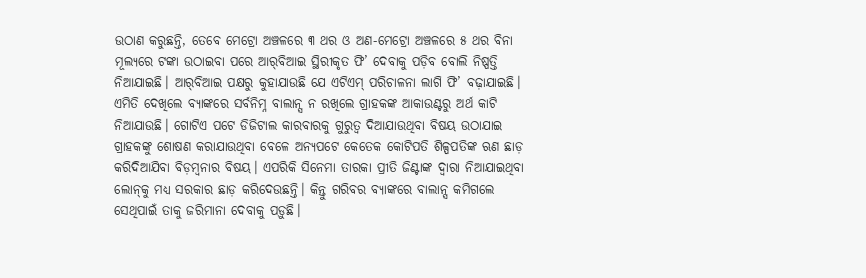ଉଠାଣ କରୁଛନ୍ତି, ତେବେ ମେଟ୍ରୋ ଅଞ୍ଚଳରେ ୩ ଥର ଓ ଅଣ-ମେଟ୍ରୋ ଅଞ୍ଚଳରେ ୫ ଥର ବିନା ମୂଲ୍ୟରେ ଟଙ୍କା ଉଠାଇବା ପରେ ଆର୍‌ବିଆଇ ସ୍ଥିରୀକୃତ ଫି’ ଦେବାକୁ ପଡ଼ିବ ବୋଲି ନିଷ୍ପତ୍ତି ନିଆଯାଇଛି। ଆର୍‌ବିଆଇ ପକ୍ଷରୁ କୁହାଯାଉଛି ଯେ ଏଟିଏମ୍‌ ପରିଚାଳନା ଲାଗି ଫି’ ବଢ଼ାଯାଇଛି। ଏମିତି ଦେଖିଲେ ବ୍ୟାଙ୍କରେ ସର୍ବନିମ୍ନ ବାଲାନ୍ସ ନ ରଖିଲେ ଗ୍ରାହକଙ୍କ ଆକାଉଣ୍ଟରୁ ଅର୍ଥ କାଟି ନିଆଯାଉଛି। ଗୋଟିଏ ପଟେ ଡିଜିଟାଲ କାରବାରକୁ ଗୁରୁତ୍ୱ ଦିଆଯାଉଥିବା ବିଷୟ ଉଠାଯାଇ ଗ୍ରାହକଙ୍କୁ ଶୋଷଣ କରାଯାଉଥିବା ବେଳେ ଅନ୍ୟପଟେ କେତେକ କୋଟିପତି ଶିଳ୍ପପତିଙ୍କ ଋଣ ଛାଡ଼ କରିଦିଆଯିବା ବିଡ଼ମ୍ବନାର ବିଷୟ। ଏପରିକି ସିନେମା ତାରକା ପ୍ରୀତି ଜିଣ୍ଟାଙ୍କ ଦ୍ୱାରା ନିଆଯାଇଥିବା ଲୋନ୍‌କୁ ମଧ୍ୟ ସରକାର ଛାଡ଼ କରିଦେଉଛନ୍ତି। କିନ୍ତୁ ଗରିବର ବ୍ୟାଙ୍କରେ ବାଲାନ୍ସ କମିଗଲେ ସେଥିପାଇଁ ତାକୁ ଜରିମାନା ଦେବାକୁ ପଡ଼ୁଛି।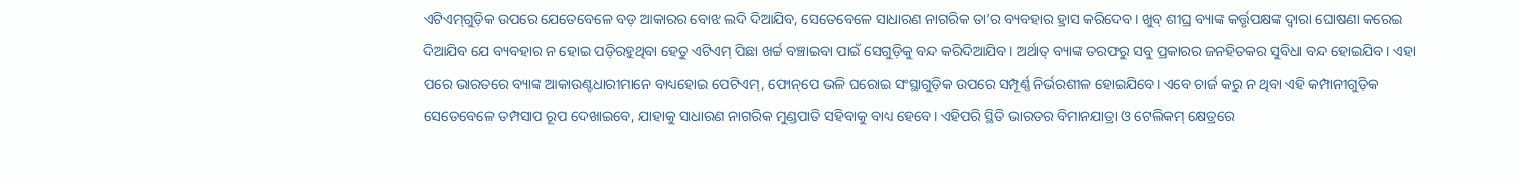ଏଟିଏମ୍‌ଗୁଡ଼ିକ ଉପରେ ଯେତେବେଳେ ବଡ଼ ଆକାରର ବୋଝ ଲଦି ଦିଆଯିବ, ସେତେବେଳେ ସାଧାରଣ ନାଗରିକ ତା’ର ବ୍ୟବହାର ହ୍ରାସ କରିଦେବ। ଖୁବ୍‌ ଶୀଘ୍ର ବ୍ୟାଙ୍କ କର୍ତ୍ତୃପକ୍ଷଙ୍କ ଦ୍ୱାରା ଘୋଷଣା କରେଇ ଦିଆଯିବ ଯେ ବ୍ୟବହାର ନ ହୋଇ ପଡ଼ିରହୁଥିବା ହେତୁ ଏଟିଏମ୍‌ ପିଛା ଖର୍ଚ୍ଚ ବଞ୍ଚାଇବା ପାଇଁ ସେଗୁଡ଼ିକୁ ବନ୍ଦ କରିଦିଆଯିବ। ଅର୍ଥାତ୍‌ ବ୍ୟାଙ୍କ ତରଫରୁ ସବୁ ପ୍ରକାରର ଜନହିତକର ସୁବିଧା ବନ୍ଦ ହୋଇଯିବ। ଏହା ପରେ ଭାରତରେ ବ୍ୟାଙ୍କ ଆକାଉଣ୍ଟଧାରୀମାନେ ବାଧ୍ୟହୋଇ ପେଟିଏମ୍‌, ଫୋନ୍‌ପେ ଭଳି ଘରୋଇ ସଂସ୍ଥାଗୁଡ଼ିକ ଉପରେ ସମ୍ପୂର୍ଣ୍ଣ ନିର୍ଭରଶୀଳ ହୋଇଯିବେ। ଏବେ ଚାର୍ଜ କରୁ ନ ଥିବା ଏହି କମ୍ପାନୀଗୁଡ଼ିକ ସେତେବେଳେ ତମ୍ପସାପ ରୂପ ଦେଖାଇବେ, ଯାହାକୁ ସାଧାରଣ ନାଗରିକ ମୁଣ୍ଡପାତି ସହିବାକୁ ବାଧ୍ୟ ହେବେ। ଏହିପରି ସ୍ଥିତି ଭାରତର ବିମାନଯାତ୍ରା ଓ ଟେଲିକମ୍‌ କ୍ଷେତ୍ରରେ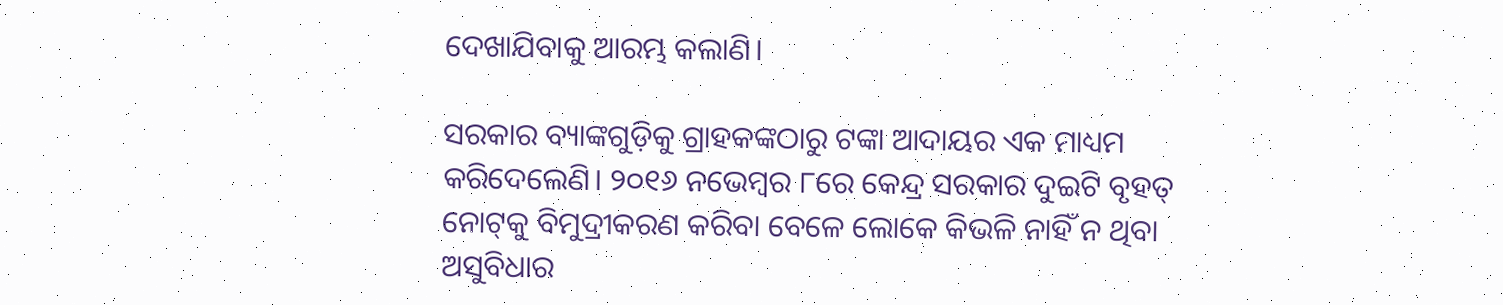ଦେଖାଯିବାକୁ ଆରମ୍ଭ କଲାଣି।

ସରକାର ବ୍ୟାଙ୍କଗୁଡ଼ିକୁ ଗ୍ରାହକଙ୍କଠାରୁ ଟଙ୍କା ଆଦାୟର ଏକ ମାଧ୍ୟମ କରିଦେଲେଣି। ୨୦୧୬ ନଭେମ୍ବର ୮ରେ କେନ୍ଦ୍ର ସରକାର ଦୁଇଟି ବୃହତ୍‌ ନୋଟ୍‌କୁ ବିମୁଦ୍ରୀକରଣ କରିବା ବେଳେ ଲୋକେ କିଭଳି ନାହିଁ ନ ଥିବା ଅସୁବିଧାର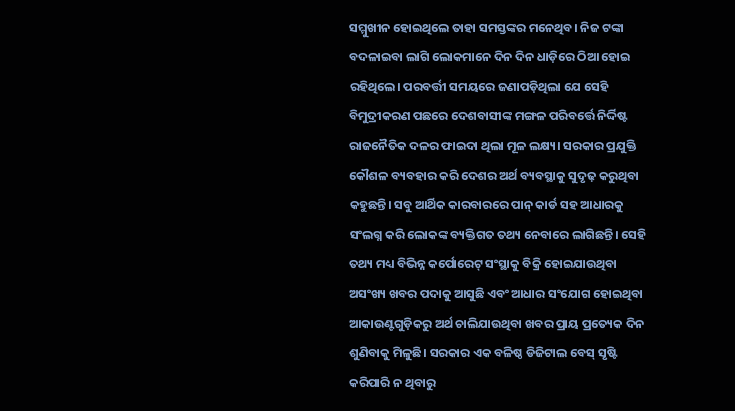ସମ୍ମୁଖୀନ ହୋଇଥିଲେ ତାହା ସମସ୍ତଙ୍କର ମନେଥିବ। ନିଜ ଟଙ୍କା ବଦଳାଇବା ଲାଗି ଲୋକମାନେ ଦିନ ଦିନ ଧାଡ଼ିରେ ଠିଆ ହୋଇ ରହିଥିଲେ। ପରବର୍ତ୍ତୀ ସମୟରେ ଜଣାପଡ଼ିଥିଲା ଯେ ସେହି ବିମୁଦ୍ରୀକରଣ ପଛରେ ଦେଶବାସୀଙ୍କ ମଙ୍ଗଳ ପରିବର୍ତ୍ତେ ନିର୍ଦ୍ଦିଷ୍ଟ ରାଜନୈତିକ ଦଳର ଫାଇଦା ଥିଲା ମୂଳ ଲକ୍ଷ୍ୟ। ସରକାର ପ୍ରଯୁକ୍ତି କୌଶଳ ବ୍ୟବହାର କରି ଦେଶର ଅର୍ଥ ବ୍ୟବସ୍ଥାକୁ ସୁଦୃଢ଼ କରୁଥିବା କହୁଛନ୍ତି। ସବୁ ଆର୍ଥିକ କାରବାରରେ ପାନ୍‌ କାର୍ଡ ସହ ଆଧାରକୁ ସଂଲଗ୍ନ କରି ଲୋକଙ୍କ ବ୍ୟକ୍ତିଗତ ତଥ୍ୟ ନେବାରେ ଲାଗିଛନ୍ତି। ସେହି ତଥ୍ୟ ମଧ୍ୟ ବିଭିନ୍ନ କର୍ପୋରେଟ୍‌ ସଂସ୍ଥାକୁ ବିକ୍ରି ହୋଇଯାଉଥିବା ଅସଂଖ୍ୟ ଖବର ପଦାକୁ ଆସୁଛି ଏବଂ ଆଧାର ସଂଯୋଗ ହୋଇଥିବା ଆକାଉଣ୍ଟଗୁଡ଼ିକରୁ ଅର୍ଥ ଚାଲିଯାଉଥିବା ଖବର ପ୍ରାୟ ପ୍ରତ୍ୟେକ ଦିନ ଶୁଣିବାକୁ ମିଳୁଛି। ସରକାର ଏକ ବଳିଷ୍ଠ ଡିଜିଟାଲ ବେସ୍‌ ସୃଷ୍ଟି କରିପାରି ନ ଥିବାରୁ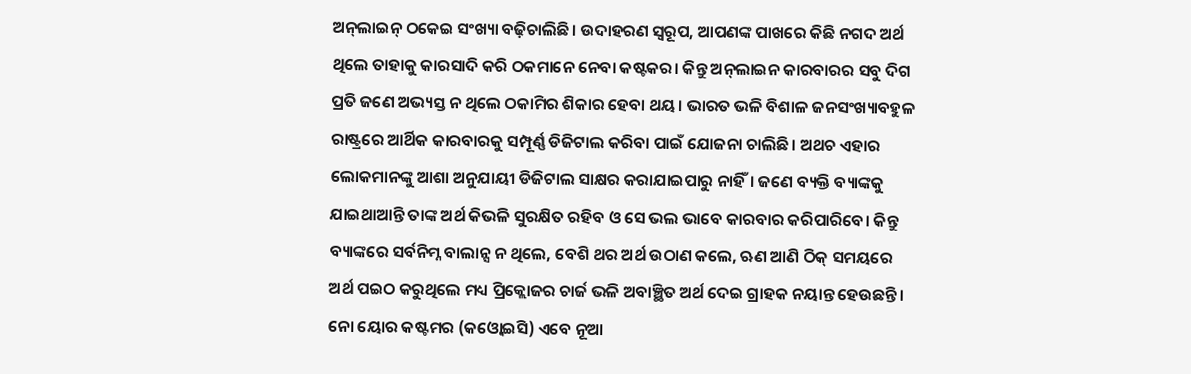ଅନ୍‌ଲାଇନ୍‌ ଠକେଇ ସଂଖ୍ୟା ବଢ଼ିଚାଲିଛି। ଉଦାହରଣ ସ୍ବରୂପ, ଆପଣଙ୍କ ପାଖରେ କିଛି ନଗଦ ଅର୍ଥ ଥିଲେ ତାହାକୁ କାରସାଦି କରି ଠକମାନେ ନେବା କଷ୍ଟକର। କିନ୍ତୁ ଅନ୍‌ଲାଇନ କାରବାରର ସବୁ ଦିଗ ପ୍ରତି ଜଣେ ଅଭ୍ୟସ୍ତ ନ ଥିଲେ ଠକାମିର ଶିକାର ହେବା ଥୟ। ଭାରତ ଭଳି ବିଶାଳ ଜନସଂଖ୍ୟାବହୁଳ ରାଷ୍ଟ୍ରରେ ଆର୍ଥିକ କାରବାରକୁ ସମ୍ପୂର୍ଣ୍ଣ ଡିଜିଟାଲ କରିବା ପାଇଁ ଯୋଜନା ଚାଲିଛି। ଅଥଚ ଏହାର ଲୋକମାନଙ୍କୁ ଆଶା ଅନୁଯାୟୀ ଡିଜିଟାଲ ସାକ୍ଷର କରାଯାଇପାରୁ ନାହିଁ। ଜଣେ ବ୍ୟକ୍ତି ବ୍ୟାଙ୍କକୁ ଯାଇଥାଆନ୍ତି ତାଙ୍କ ଅର୍ଥ କିଭଳି ସୁରକ୍ଷିତ ରହିବ ଓ ସେ ଭଲ ଭାବେ କାରବାର କରିପାରିବେ। କିନ୍ତୁ ବ୍ୟାଙ୍କରେ ସର୍ବନିମ୍ନ ବାଲାନ୍ସ ନ ଥିଲେ, ବେଶି ଥର ଅର୍ଥ ଉଠାଣ କଲେ, ଋଣ ଆଣି ଠିକ୍‌ ସମୟରେ ଅର୍ଥ ପଇଠ କରୁଥିଲେ ମଧ୍ୟ ପ୍ରିକ୍ଲୋଜର ଚାର୍ଜ ଭଳି ଅବାଞ୍ଛିତ ଅର୍ଥ ଦେଇ ଗ୍ରାହକ ନୟାନ୍ତ ହେଉଛନ୍ତି। ନୋ ୟୋର କଷ୍ଟମର (କଓ୍ବୋଇସି) ଏବେ ନୂଆ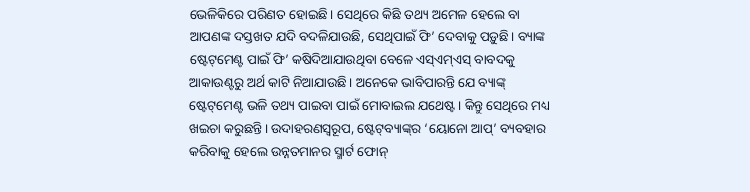ଭେଳିକିରେ ପରିଣତ ହୋଇଛି। ସେଥିରେ କିଛି ତଥ୍ୟ ଅମେଳ ହେଲେ ବା ଆପଣଙ୍କ ଦସ୍ତଖତ ଯଦି ବଦଳିଯାଉଛି, ସେଥିପାଇଁ ଫି’ ଦେବାକୁ ପଡ଼ୁଛି। ବ୍ୟାଙ୍କ ଷ୍ଟେଟ୍‌ମେଣ୍ଟ ପାଇଁ ଫି’ କଷିଦିଆଯାଉଥିବା ବେଳେ ଏସ୍‌ଏମ୍‌ଏସ୍‌ ବାବଦକୁ ଆକାଉଣ୍ଟରୁ ଅର୍ଥ କାଟି ନିଆଯାଉଛି। ଅନେକେ ଭାବିପାରନ୍ତି ଯେ ବ୍ୟାଙ୍କ୍‌ ଷ୍ଟେଟ୍‌ମେଣ୍ଟ ଭଳି ତଥ୍ୟ ପାଇବା ପାଇଁ ମୋବାଇଲ ଯଥେଷ୍ଟ। କିନ୍ତୁ ସେଥିରେ ମଧ୍ୟ ଖଇଚା କରୁଛନ୍ତି। ଉଦାହରଣସ୍ବରୂପ, ଷ୍ଟେଟ୍‌ବ୍ୟାଙ୍କ୍‌ର ‘ୟୋନୋ ଆପ୍‌’ ବ୍ୟବହାର କରିବାକୁ ହେଲେ ଉନ୍ନତମାନର ସ୍ମାର୍ଟ ଫୋନ୍‌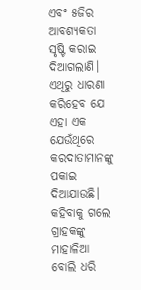ଏବଂ ୫ଜିର ଆବଶ୍ୟକତା ସୃଷ୍ଟି କରାଇ ଦିଆଗଲାଣି। ଏଥିରୁ ଧାରଣା କରିହେବ ଯେ ଏହା ଏକ ଯେଉଁଥିରେ କରଦାତାମାନଙ୍କୁ ପକାଇ ଦିଆଯାଉଛି। କହିବାକୁ ଗଲେ ଗ୍ରାହକଙ୍କୁ ମାହାଳିଆ ବୋଲି ଧରି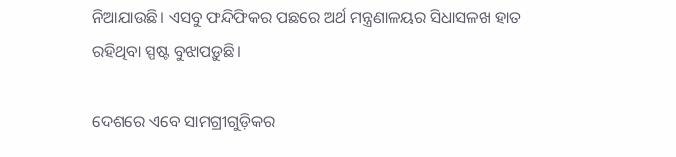ନିଆଯାଉଛି। ଏସବୁ ଫନ୍ଦିଫିକର ପଛରେ ଅର୍ଥ ମନ୍ତ୍ରଣାଳୟର ସିଧାସଳଖ ହାତ ରହିଥିବା ସ୍ପଷ୍ଟ ବୁଝାପଡ଼ୁଛି।

ଦେଶରେ ଏବେ ସାମଗ୍ରୀଗୁଡ଼ିକର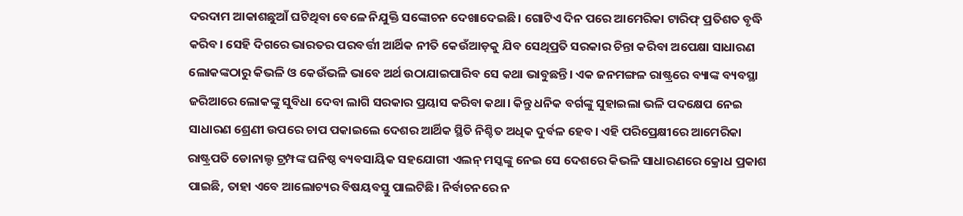ଦରଦାମ ଆକାଶଛୁଆଁ ଘଟିଥିବା ବେଳେ ନିଯୁକ୍ତି ସଙ୍କୋଚନ ଦେଖାଦେଇଛି। ଗୋଟିଏ ଦିନ ପରେ ଆମେରିକା ଟାରିଫ୍‌ ପ୍ରତିଶତ ବୃଦ୍ଧି କରିବ। ସେହି ଦିଗରେ ଭାରତର ପରବର୍ତ୍ତୀ ଆର୍ଥିକ ନୀତି କେଉଁଆଡ଼କୁ ଯିବ ସେଥିପ୍ରତି ସରକାର ଚିନ୍ତା କରିବା ଅପେକ୍ଷା ସାଧାରଣ ଲୋକଙ୍କଠାରୁ କିଭଳି ଓ କେଉଁଭଳି ଭାବେ ଅର୍ଥ ଉଠାଯାଇପାରିବ ସେ କଥା ଭାବୁଛନ୍ତି। ଏକ ଜନମଙ୍ଗଳ ରାଷ୍ଟ୍ରରେ ବ୍ୟାଙ୍କ ବ୍ୟବସ୍ଥା ଜରିଆରେ ଲୋକଙ୍କୁ ସୁବିଧା ଦେବା ଲାଗି ସରକାର ପ୍ରୟାସ କରିବା କଥା। କିନ୍ତୁ ଧନିକ ବର୍ଗଙ୍କୁ ସୁହାଇଲା ଭଳି ପଦକ୍ଷେପ ନେଇ ସାଧାରଣ ଶ୍ରେଣୀ ଉପରେ ଚାପ ପକାଇଲେ ଦେଶର ଆର୍ଥିକ ସ୍ଥିତି ନିଶ୍ଚିତ ଅଧିକ ଦୁର୍ବଳ ହେବ। ଏହି ପରିପ୍ରେକ୍ଷୀରେ ଆମେରିକା ରାଷ୍ଟ୍ରପତି ଡୋନାଲ୍ଡ ଟ୍ରମ୍ପଙ୍କ ଘନିଷ୍ଠ ବ୍ୟବସାୟିକ ସହଯୋଗୀ ଏଲନ୍‌ ମସ୍କଙ୍କୁ ନେଇ ସେ ଦେଶରେ କିଭଳି ସାଧାରଣରେ କ୍ରୋଧ ପ୍ରକାଶ ପାଇଛି, ତାହା ଏବେ ଆଲୋଚ୍ୟର ବିଷୟବସ୍ତୁ ପାଲଟିଛି। ନିର୍ବାଚନରେ ନ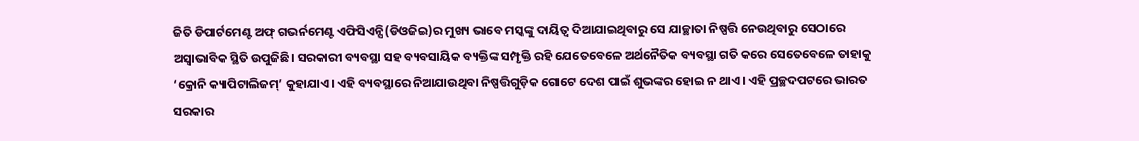ଜିତି ଡିପାର୍ଟମେଣ୍ଟ ଅଫ୍‌ ଗଭର୍ନମେଣ୍ଟ ଏଫିସିଏନ୍ସି(ଡିଓଜିଇ)ର ମୁଖ୍ୟ ଭାବେ ମସ୍କଙ୍କୁ ଦାୟିତ୍ୱ ଦିଆଯାଇଥିବାରୁ ସେ ଯାଚ୍ଛାତା ନିଷ୍ପତ୍ତି ନେଉଥିବାରୁ ସେଠାରେ ଅସ୍ବାଭାବିକ ସ୍ଥିତି ଉପୁଜିଛି। ସରକାରୀ ବ୍ୟବସ୍ଥା ସହ ବ୍ୟବସାୟିକ ବ୍ୟକ୍ତିଙ୍କ ସମ୍ପୃକ୍ତି ରହି ଯେତେବେଳେ ଅର୍ଥନୈତିକ ବ୍ୟବସ୍ଥା ଗତି କରେ ସେତେବେଳେ ତାହାକୁ ‘କ୍ରୋନି କ୍ୟାପିଟାଲିଜମ୍‌’ କୁହାଯାଏ। ଏହି ବ୍ୟବସ୍ଥାରେ ନିଆଯାଉଥିବା ନିଷ୍ପତ୍ତିଗୁଡ଼ିକ ଗୋଟେ ଦେଶ ପାଇଁ ଶୁଭଙ୍କର ହୋଇ ନ ଥାଏ। ଏହି ପ୍ରଚ୍ଛଦପଟରେ ଭାରତ ସରକାର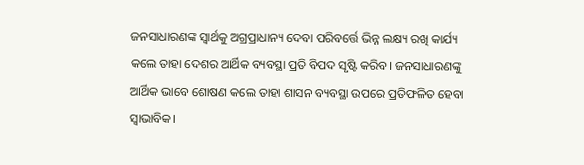ଜନସାଧାରଣଙ୍କ ସ୍ବାର୍ଥକୁ ଅଗ୍ରପ୍ରାଧାନ୍ୟ ଦେବା ପରିବର୍ତ୍ତେ ଭିନ୍ନ ଲକ୍ଷ୍ୟ ରଖି କାର୍ଯ୍ୟ କଲେ ତାହା ଦେଶର ଆର୍ଥିକ ବ୍ୟବସ୍ଥା ପ୍ରତି ବିପଦ ସୃଷ୍ଟି କରିବ। ଜନସାଧାରଣଙ୍କୁ ଆର୍ଥିକ ଭାବେ ଶୋଷଣ କଲେ ତାହା ଶାସନ ବ୍ୟବସ୍ଥା ଉପରେ ପ୍ରତିଫଳିତ ହେବା ସ୍ବାଭାବିକ।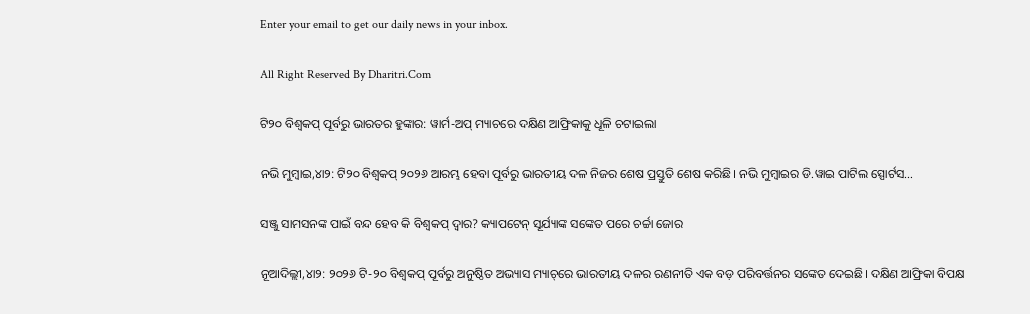Enter your email to get our daily news in your inbox.

All Right Reserved By Dharitri.Com

ଟି୨୦ ବିଶ୍ୱକପ୍ ପୂର୍ବରୁ ଭାରତର ହୁଙ୍କାର: ୱାର୍ମ-ଅପ୍ ମ୍ୟାଚରେ ଦକ୍ଷିଣ ଆଫ୍ରିକାକୁ ଧୂଳି ଚଟାଇଲା

ନଭି ମୁମ୍ବାଇ,୪ା୨: ଟି୨୦ ବିଶ୍ୱକପ୍ ୨୦୨୬ ଆରମ୍ଭ ହେବା ପୂର୍ବରୁ ଭାରତୀୟ ଦଳ ନିଜର ଶେଷ ପ୍ରସ୍ତୁତି ଶେଷ କରିଛି। ନଭି ମୁମ୍ବାଇର ଡି.ୱାଇ ପାଟିଲ ସ୍ପୋର୍ଟସ…

ସଞ୍ଜୁ ସାମସନଙ୍କ ପାଇଁ ବନ୍ଦ ହେବ କି ବିଶ୍ୱକପ୍ ଦ୍ୱାର? କ୍ୟାପଟେନ୍ ସୂର୍ଯ୍ୟାଙ୍କ ସଙ୍କେତ ପରେ ଚର୍ଚ୍ଚା ଜୋର

ନୂଆଦିଲ୍ଲୀ,୪ା୨: ୨୦୨୬ ଟି-୨୦ ବିଶ୍ୱକପ୍ ପୂର୍ବରୁ ଅନୁଷ୍ଠିତ ଅଭ୍ୟାସ ମ୍ୟାଚ୍‌ରେ ଭାରତୀୟ ଦଳର ରଣନୀତି ଏକ ବଡ଼ ପରିବର୍ତ୍ତନର ସଙ୍କେତ ଦେଇଛି। ଦକ୍ଷିଣ ଆଫ୍ରିକା ବିପକ୍ଷ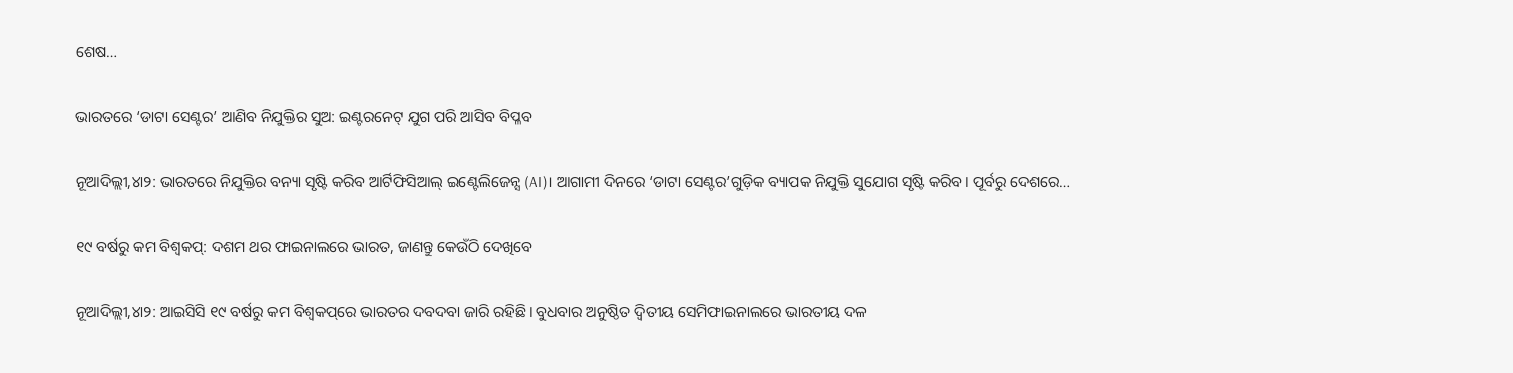ଶେଷ…

ଭାରତରେ ‘ଡାଟା ସେଣ୍ଟର’ ଆଣିବ ନିଯୁକ୍ତିର ସୁଅ: ଇଣ୍ଟରନେଟ୍ ଯୁଗ ପରି ଆସିବ ବିପ୍ଳବ

ନୂଆଦିଲ୍ଲୀ,୪ା୨: ଭାରତରେ ନିଯୁକ୍ତିର ବନ୍ୟା ସୃଷ୍ଟି କରିବ ଆର୍ଟିଫିସିଆଲ୍ ଇଣ୍ଟେଲିଜେନ୍ସ (AI)। ଆଗାମୀ ଦିନରେ ‘ଡାଟା ସେଣ୍ଟର’ଗୁଡ଼ିକ ବ୍ୟାପକ ନିଯୁକ୍ତି ସୁଯୋଗ ସୃଷ୍ଟି କରିବ। ପୂର୍ବରୁ ଦେଶରେ…

୧୯ ବର୍ଷରୁ କମ ବିଶ୍ବକପ୍‌: ଦଶମ ଥର ଫାଇନାଲରେ ଭାରତ, ଜାଣନ୍ତୁ କେଉଁଠି ଦେଖିବେ

ନୂଆଦିଲ୍ଲୀ,୪ା୨: ଆଇସିସି ୧୯ ବର୍ଷରୁ କମ ବିଶ୍ବକପ୍‌ରେ ଭାରତର ଦବଦବା ଜାରି ରହିଛି। ବୁଧବାର ଅନୁଷ୍ଠିତ ଦ୍ୱିତୀୟ ସେମିଫାଇନାଲରେ ଭାରତୀୟ ଦଳ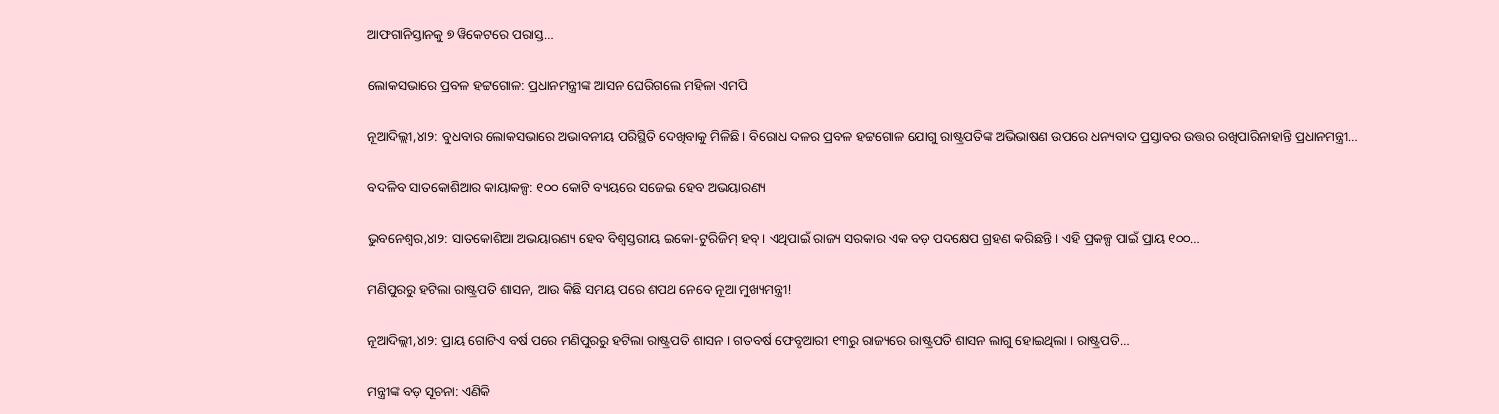ଆଫଗାନିସ୍ତାନକୁ ୭ ୱିକେଟରେ ପରାସ୍ତ…

ଲୋକସଭାରେ ପ୍ରବଳ ହଟ୍ଟଗୋଳ: ପ୍ରଧାନମନ୍ତ୍ରୀଙ୍କ ଆସନ ଘେରିଗଲେ ମହିଳା ଏମପି

ନୂଆଦିଲ୍ଲୀ,୪ା୨: ବୁଧବାର ଲୋକସଭାରେ ଅଭାବନୀୟ ପରିସ୍ଥିତି ଦେଖିବାକୁ ମିଳିଛି। ବିରୋଧ ଦଳର ପ୍ରବଳ ହଟ୍ଟଗୋଳ ଯୋଗୁ ରାଷ୍ଟ୍ରପତିଙ୍କ ଅଭିଭାଷଣ ଉପରେ ଧନ୍ୟବାଦ ପ୍ରସ୍ତାବର ଉତ୍ତର ରଖିପାରିନାହାନ୍ତି ପ୍ରଧାନମନ୍ତ୍ରୀ…

ବଦଳିବ ସାତକୋଶିଆର କାୟାକଳ୍ପ: ୧୦୦ କୋଟି ବ୍ୟୟରେ ସଜେଇ ହେବ ଅଭୟାରଣ୍ୟ

ଭୁବନେଶ୍ୱର,୪ା୨: ସାତକୋଶିଆ ଅଭୟାରଣ୍ୟ ହେବ ବିଶ୍ୱସ୍ତରୀୟ ଇକୋ-ଟୁରିଜିମ୍ ହବ୍‌। ଏଥିପାଇଁ ରାଜ୍ୟ ସରକାର ଏକ ବଡ଼ ପଦକ୍ଷେପ ଗ୍ରହଣ କରିଛନ୍ତି। ଏହି ପ୍ରକଳ୍ପ ପାଇଁ ପ୍ରାୟ ୧୦୦…

ମଣିପୁରରୁ ହଟିଲା ରାଷ୍ଟ୍ରପତି ଶାସନ, ଆଉ କିଛି ସମୟ ପରେ ଶପଥ ନେବେ ନୂଆ ମୁଖ୍ୟମନ୍ତ୍ରୀ!

ନୂଆଦିଲ୍ଲୀ,୪ା୨: ପ୍ରାୟ ଗୋଟିଏ ବର୍ଷ ପରେ ମଣିପୁରରୁ ହଟିଲା ରାଷ୍ଟ୍ରପତି ଶାସନ । ଗତବର୍ଷ ଫେବୃଆରୀ ୧୩ରୁ ରାଜ୍ୟରେ ରାଷ୍ଟ୍ରପତି ଶାସନ ଲାଗୁ ହୋଇଥିଲା । ରାଷ୍ଟ୍ରପତି…

ମନ୍ତ୍ରୀଙ୍କ ବଡ଼ ସୂଚନା: ଏଣିକି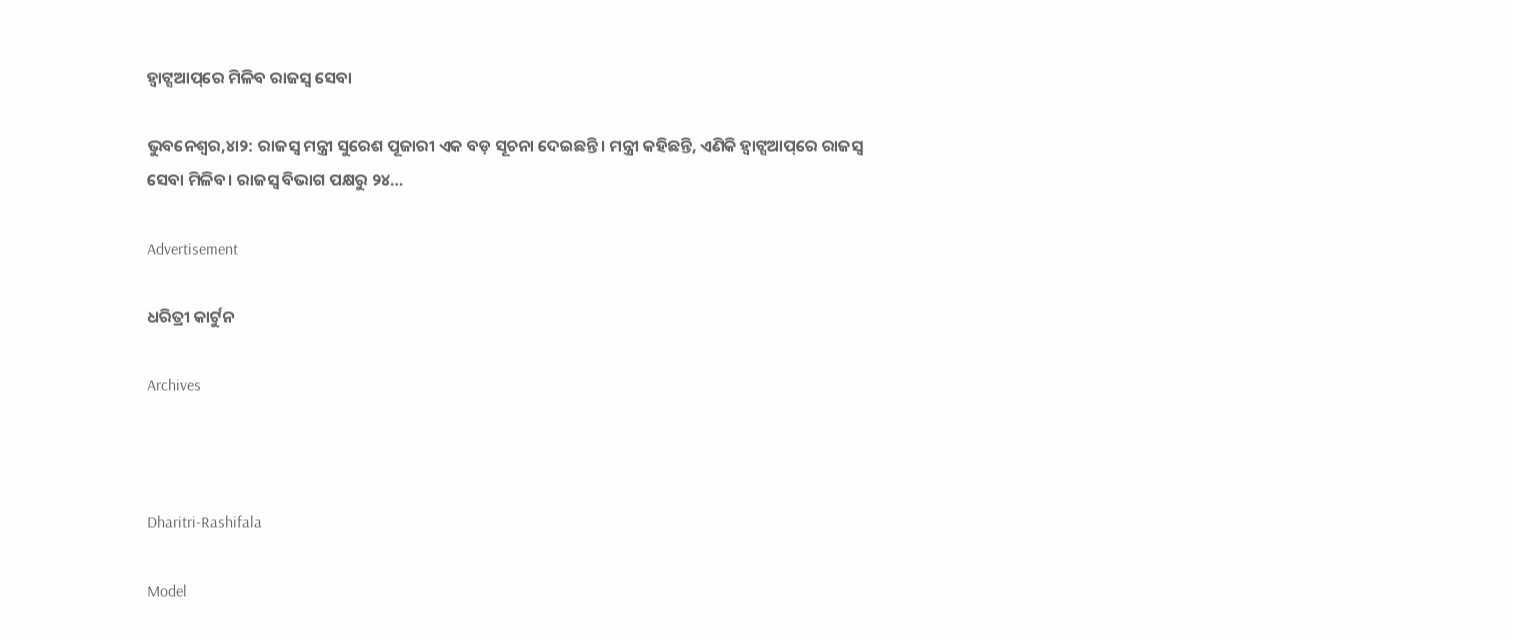ହ୍ବାଟ୍ସଆପ୍‌ରେ ମିଳିବ ରାଜସ୍ବ ସେବା

ଭୁବନେଶ୍ୱର,୪ା୨: ରାଜସ୍ବ ମନ୍ତ୍ରୀ ସୁରେଶ ପୂଜାରୀ ଏକ ବଡ଼ ସୂଚନା ଦେଇଛନ୍ତି। ମନ୍ତ୍ରୀ କହିଛନ୍ତି, ଏଣିକି ହ୍ବାଟ୍ସଆପ୍‌ରେ ରାଜସ୍ବ ସେବା ମିଳିବ। ରାଜସ୍ବ ବିଭାଗ ପକ୍ଷରୁ ୨୪…

Advertisement

ଧରିତ୍ରୀ କାର୍ଟୁନ

Archives



Dharitri-Rashifala

Model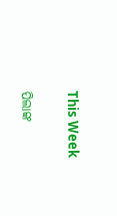This Week

ପିଲାଙ୍କ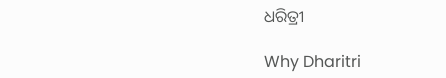ଧରିତ୍ରୀ

Why Dharitri